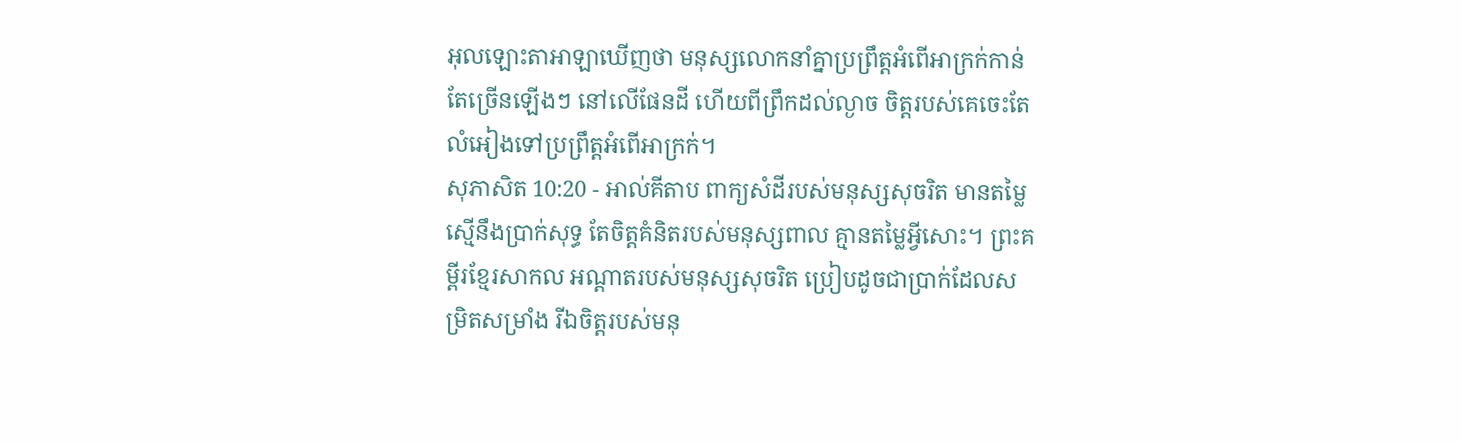អុលឡោះតាអាឡាឃើញថា មនុស្សលោកនាំគ្នាប្រព្រឹត្តអំពើអាក្រក់កាន់តែច្រើនឡើងៗ នៅលើផែនដី ហើយពីព្រឹកដល់ល្ងាច ចិត្តរបស់គេចេះតែលំអៀងទៅប្រព្រឹត្តអំពើអាក្រក់។
សុភាសិត 10:20 - អាល់គីតាប ពាក្យសំដីរបស់មនុស្សសុចរិត មានតម្លៃស្មើនឹងប្រាក់សុទ្ធ តែចិត្តគំនិតរបស់មនុស្សពាល គ្មានតម្លៃអ្វីសោះ។ ព្រះគម្ពីរខ្មែរសាកល អណ្ដាតរបស់មនុស្សសុចរិត ប្រៀបដូចជាប្រាក់ដែលសម្រិតសម្រាំង រីឯចិត្តរបស់មនុ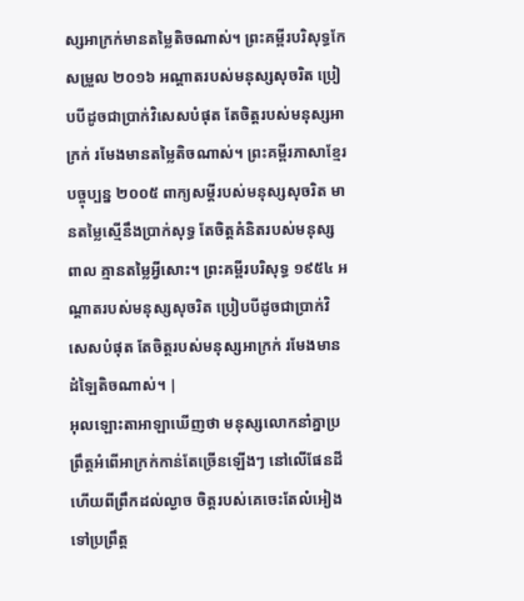ស្សអាក្រក់មានតម្លៃតិចណាស់។ ព្រះគម្ពីរបរិសុទ្ធកែសម្រួល ២០១៦ អណ្ដាតរបស់មនុស្សសុចរិត ប្រៀបបីដូចជាប្រាក់វិសេសបំផុត តែចិត្តរបស់មនុស្សអាក្រក់ រមែងមានតម្លៃតិចណាស់។ ព្រះគម្ពីរភាសាខ្មែរបច្ចុប្បន្ន ២០០៥ ពាក្យសម្ដីរបស់មនុស្សសុចរិត មានតម្លៃស្មើនឹងប្រាក់សុទ្ធ តែចិត្តគំនិតរបស់មនុស្សពាល គ្មានតម្លៃអ្វីសោះ។ ព្រះគម្ពីរបរិសុទ្ធ ១៩៥៤ អណ្តាតរបស់មនុស្សសុចរិត ប្រៀបបីដូចជាប្រាក់វិសេសបំផុត តែចិត្តរបស់មនុស្សអាក្រក់ រមែងមានដំឡៃតិចណាស់។ |
អុលឡោះតាអាឡាឃើញថា មនុស្សលោកនាំគ្នាប្រព្រឹត្តអំពើអាក្រក់កាន់តែច្រើនឡើងៗ នៅលើផែនដី ហើយពីព្រឹកដល់ល្ងាច ចិត្តរបស់គេចេះតែលំអៀងទៅប្រព្រឹត្ត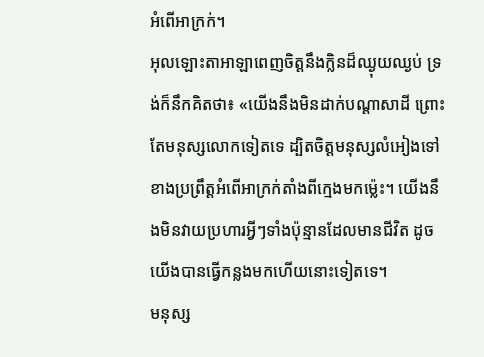អំពើអាក្រក់។
អុលឡោះតាអាឡាពេញចិត្តនឹងក្លិនដ៏ឈ្ងុយឈ្ងប់ ទ្រង់ក៏នឹកគិតថា៖ «យើងនឹងមិនដាក់បណ្តាសាដី ព្រោះតែមនុស្សលោកទៀតទេ ដ្បិតចិត្តមនុស្សលំអៀងទៅខាងប្រព្រឹត្តអំពើអាក្រក់តាំងពីក្មេងមកម៉្លេះ។ យើងនឹងមិនវាយប្រហារអ្វីៗទាំងប៉ុន្មានដែលមានជីវិត ដូចយើងបានធ្វើកន្លងមកហើយនោះទៀតទេ។
មនុស្ស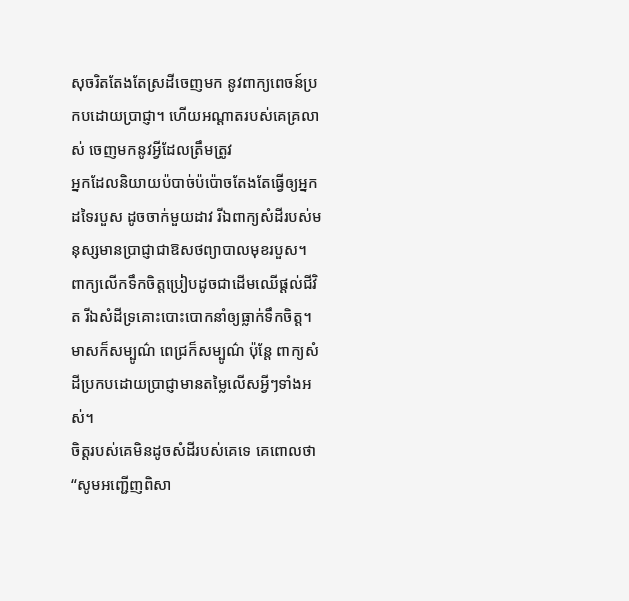សុចរិតតែងតែស្រដីចេញមក នូវពាក្យពេចន៍ប្រកបដោយប្រាជ្ញា។ ហើយអណ្ដាតរបស់គេគ្រលាស់ ចេញមកនូវអ្វីដែលត្រឹមត្រូវ
អ្នកដែលនិយាយប៉បាច់ប៉ប៉ោចតែងតែធ្វើឲ្យអ្នកដទៃរបួស ដូចចាក់មួយដាវ រីឯពាក្យសំដីរបស់មនុស្សមានប្រាជ្ញាជាឱសថព្យាបាលមុខរបួស។
ពាក្យលើកទឹកចិត្តប្រៀបដូចជាដើមឈើផ្ដល់ជីវិត រីឯសំដីទ្រគោះបោះបោកនាំឲ្យធ្លាក់ទឹកចិត្ត។
មាសក៏សម្បូណ៌ ពេជ្រក៏សម្បូណ៌ ប៉ុន្តែ ពាក្យសំដីប្រកបដោយប្រាជ្ញាមានតម្លៃលើសអ្វីៗទាំងអស់។
ចិត្តរបស់គេមិនដូចសំដីរបស់គេទេ គេពោលថា “សូមអញ្ជើញពិសា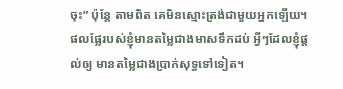ចុះ” ប៉ុន្តែ តាមពិត គេមិនស្មោះត្រង់ជាមួយអ្នកឡើយ។
ផលផ្លែរបស់ខ្ញុំមានតម្លៃជាងមាសទឹកដប់ អ្វីៗដែលខ្ញុំផ្ដល់ឲ្យ មានតម្លៃជាងប្រាក់សុទ្ធទៅទៀត។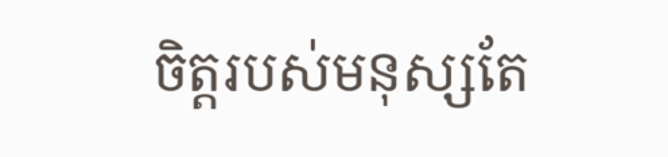ចិត្តរបស់មនុស្សតែ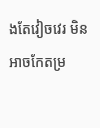ងតែវៀចវេរ មិនអាចកែតម្រ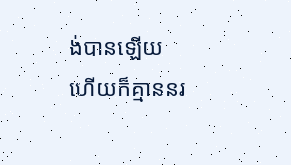ង់បានឡើយ ហើយក៏គ្មាននរ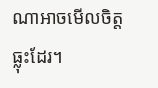ណាអាចមើលចិត្តធ្លុះដែរ។